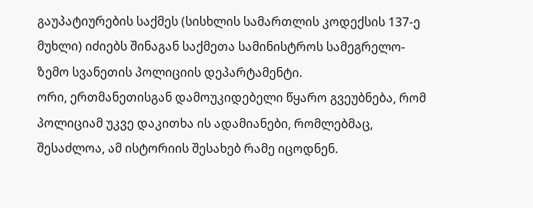გაუპატიურების საქმეს (სისხლის სამართლის კოდექსის 137-ე მუხლი) იძიებს შინაგან საქმეთა სამინისტროს სამეგრელო-ზემო სვანეთის პოლიციის დეპარტამენტი.
ორი, ერთმანეთისგან დამოუკიდებელი წყარო გვეუბნება, რომ პოლიციამ უკვე დაკითხა ის ადამიანები, რომლებმაც, შესაძლოა, ამ ისტორიის შესახებ რამე იცოდნენ.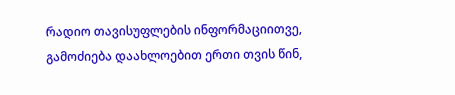რადიო თავისუფლების ინფორმაციითვე, გამოძიება დაახლოებით ერთი თვის წინ,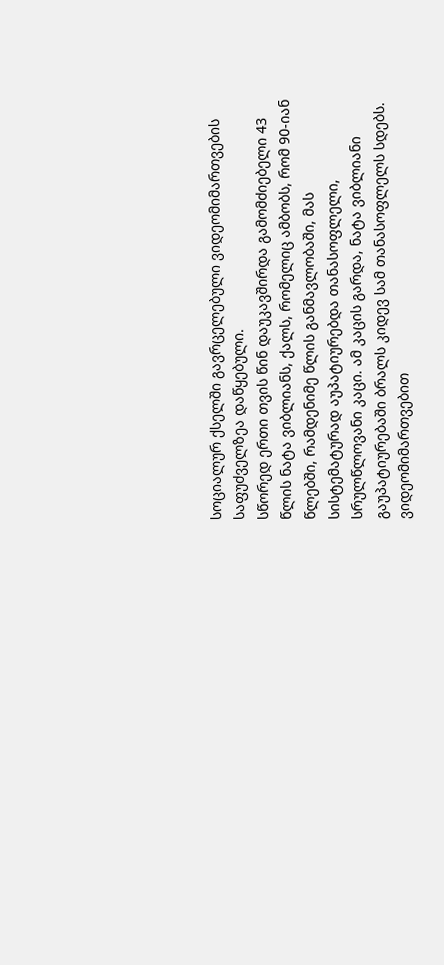სოციალურ ქსელში გავრცელებული ვიდეომიმართვების საფუძველზეა დაწყებული.
სწორედ ერთი თვის წინ დაუკავშირდა გამომძიებელი 43 წლის ნატა ვიბლიანს, ქალს, რომელიც ამბობს, რომ 90-იან წლებში, რამდენიმე წლის განმავლობაში, მას სისტემატურად აუპატიურებდა თანასოფლელი, სრულწლოვანი კაცი. ამ კაცის გარდა, ნატა ვიბლიანი გაუპატიურებაში ბრალს კიდევ სამ თანასოფლელს სდებს.
ვიდეომიმართვებით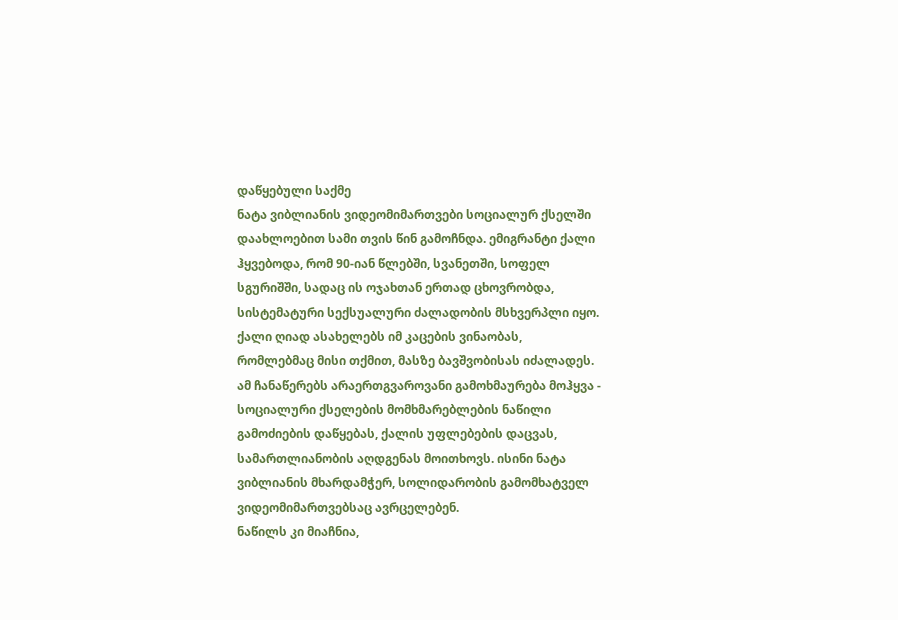დაწყებული საქმე
ნატა ვიბლიანის ვიდეომიმართვები სოციალურ ქსელში დაახლოებით სამი თვის წინ გამოჩნდა. ემიგრანტი ქალი ჰყვებოდა, რომ 90-იან წლებში, სვანეთში, სოფელ სგურიშში, სადაც ის ოჯახთან ერთად ცხოვრობდა, სისტემატური სექსუალური ძალადობის მსხვერპლი იყო. ქალი ღიად ასახელებს იმ კაცების ვინაობას, რომლებმაც მისი თქმით, მასზე ბავშვობისას იძალადეს.
ამ ჩანაწერებს არაერთგვაროვანი გამოხმაურება მოჰყვა - სოციალური ქსელების მომხმარებლების ნაწილი გამოძიების დაწყებას, ქალის უფლებების დაცვას, სამართლიანობის აღდგენას მოითხოვს. ისინი ნატა ვიბლიანის მხარდამჭერ, სოლიდარობის გამომხატველ ვიდეომიმართვებსაც ავრცელებენ.
ნაწილს კი მიაჩნია,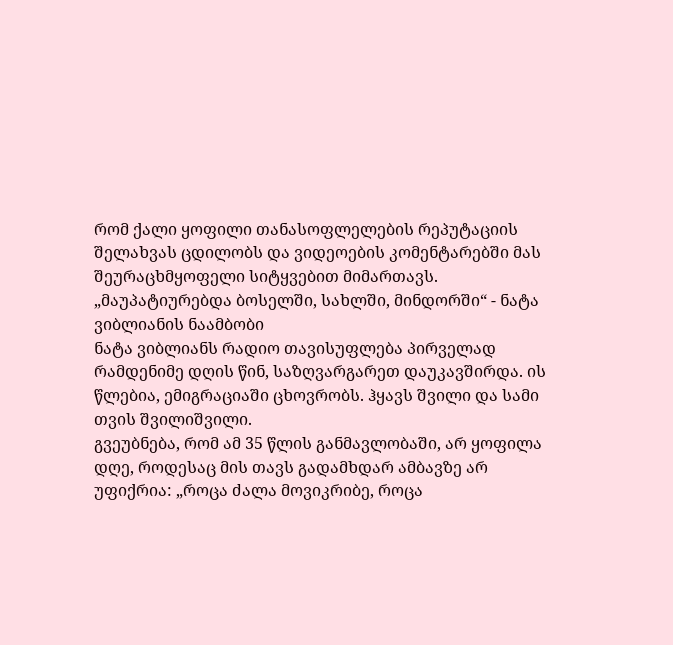რომ ქალი ყოფილი თანასოფლელების რეპუტაციის შელახვას ცდილობს და ვიდეოების კომენტარებში მას შეურაცხმყოფელი სიტყვებით მიმართავს.
„მაუპატიურებდა ბოსელში, სახლში, მინდორში“ - ნატა ვიბლიანის ნაამბობი
ნატა ვიბლიანს რადიო თავისუფლება პირველად რამდენიმე დღის წინ, საზღვარგარეთ დაუკავშირდა. ის წლებია, ემიგრაციაში ცხოვრობს. ჰყავს შვილი და სამი თვის შვილიშვილი.
გვეუბნება, რომ ამ 35 წლის განმავლობაში, არ ყოფილა დღე, როდესაც მის თავს გადამხდარ ამბავზე არ უფიქრია: „როცა ძალა მოვიკრიბე, როცა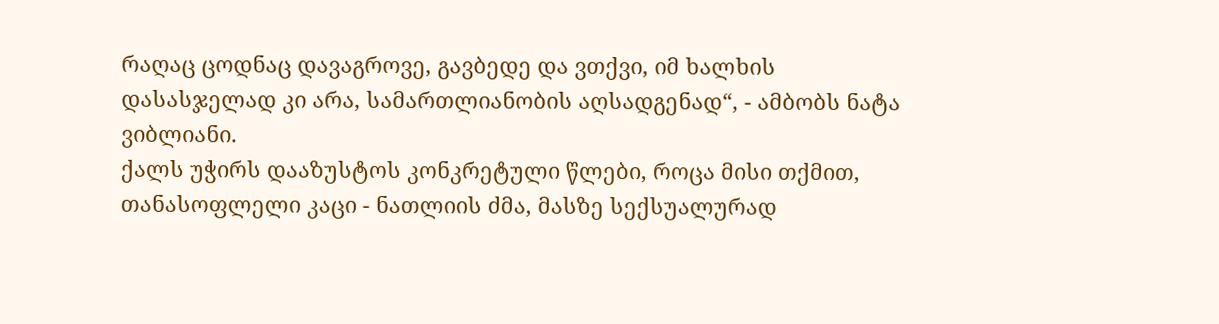რაღაც ცოდნაც დავაგროვე, გავბედე და ვთქვი, იმ ხალხის დასასჯელად კი არა, სამართლიანობის აღსადგენად“, - ამბობს ნატა ვიბლიანი.
ქალს უჭირს დააზუსტოს კონკრეტული წლები, როცა მისი თქმით, თანასოფლელი კაცი - ნათლიის ძმა, მასზე სექსუალურად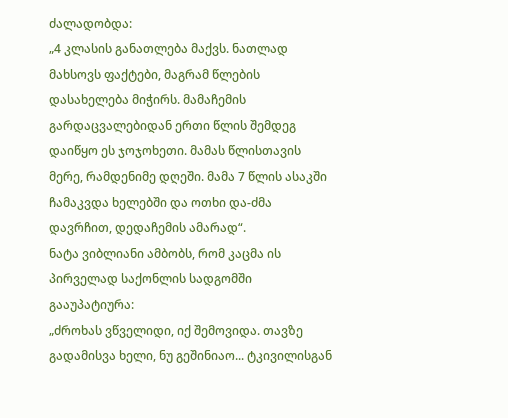ძალადობდა:
„4 კლასის განათლება მაქვს. ნათლად მახსოვს ფაქტები, მაგრამ წლების დასახელება მიჭირს. მამაჩემის გარდაცვალებიდან ერთი წლის შემდეგ დაიწყო ეს ჯოჯოხეთი. მამას წლისთავის მერე, რამდენიმე დღეში. მამა 7 წლის ასაკში ჩამაკვდა ხელებში და ოთხი და-ძმა დავრჩით, დედაჩემის ამარად“.
ნატა ვიბლიანი ამბობს, რომ კაცმა ის პირველად საქონლის სადგომში გააუპატიურა:
„ძროხას ვწველიდი, იქ შემოვიდა. თავზე გადამისვა ხელი, ნუ გეშინიაო... ტკივილისგან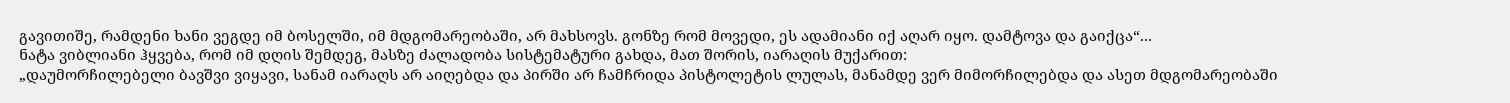გავითიშე, რამდენი ხანი ვეგდე იმ ბოსელში, იმ მდგომარეობაში, არ მახსოვს. გონზე რომ მოვედი, ეს ადამიანი იქ აღარ იყო. დამტოვა და გაიქცა“...
ნატა ვიბლიანი ჰყვება, რომ იმ დღის შემდეგ, მასზე ძალადობა სისტემატური გახდა, მათ შორის, იარაღის მუქარით:
„დაუმორჩილებელი ბავშვი ვიყავი, სანამ იარაღს არ აიღებდა და პირში არ ჩამჩრიდა პისტოლეტის ლულას, მანამდე ვერ მიმორჩილებდა და ასეთ მდგომარეობაში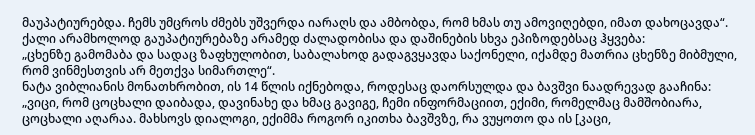მაუპატიურებდა. ჩემს უმცროს ძმებს უშვერდა იარაღს და ამბობდა, რომ ხმას თუ ამოვიღებდი, იმათ დახოცავდა“.
ქალი არამხოლოდ გაუპატიურებაზე არამედ ძალადობისა და დაშინების სხვა ეპიზოდებსაც ჰყვება:
„ცხენზე გამომაბა და სადაც ზაფხულობით, საბალახოდ გადაგვყავდა საქონელი, იქამდე მათრია ცხენზე მიბმული, რომ ვინმესთვის არ მეთქვა სიმართლე“.
ნატა ვიბლიანის მონათხრობით, ის 14 წლის იქნებოდა, როდესაც დაორსულდა და ბავშვი ნაადრევად გააჩინა:
„ვიცი, რომ ცოცხალი დაიბადა, დავინახე და ხმაც გავიგე, ჩემი ინფორმაციით, ექიმი, რომელმაც მამშობიარა, ცოცხალი აღარაა. მახსოვს დიალოგი, ექიმმა როგორ იკითხა ბავშვზე, რა ვუყოთო და ის [კაცი,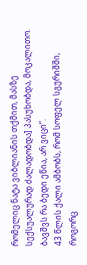რომელიც ნატა ვიბლიანის თქმით, მასზე სექსუალურად ძალადობდა] პასუხობდა, მოკალითო. ბავშვს რა ბედი ეწია, არ ვიცი“.
43 წლის ქალი ამბობს, რომ სოფელ სგურიშში, როგორც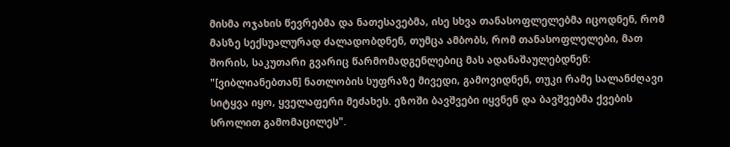მისმა ოჯახის წევრებმა და ნათესავებმა, ისე სხვა თანასოფლელებმა იცოდნენ, რომ მასზე სექსუალურად ძალადობდნენ, თუმცა ამბობს, რომ თანასოფლელები, მათ შორის, საკუთარი გვარიც წარმომადგენლებიც მას ადანაშაულებდნენ: "[ვიბლიანებთან] ნათლობის სუფრაზე მივედი, გამოვიდნენ, თუკი რამე სალანძღავი სიტყვა იყო, ყველაფერი მეძახეს. ეზოში ბავშვები იყვნენ და ბავშვებმა ქვების სროლით გამომაცილეს".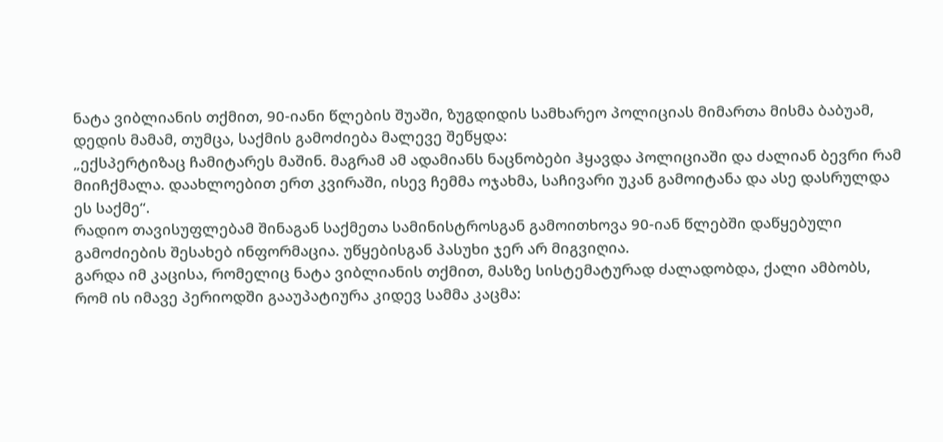ნატა ვიბლიანის თქმით, 90-იანი წლების შუაში, ზუგდიდის სამხარეო პოლიციას მიმართა მისმა ბაბუამ, დედის მამამ, თუმცა, საქმის გამოძიება მალევე შეწყდა:
„ექსპერტიზაც ჩამიტარეს მაშინ. მაგრამ ამ ადამიანს ნაცნობები ჰყავდა პოლიციაში და ძალიან ბევრი რამ მიიჩქმალა. დაახლოებით ერთ კვირაში, ისევ ჩემმა ოჯახმა, საჩივარი უკან გამოიტანა და ასე დასრულდა ეს საქმე“.
რადიო თავისუფლებამ შინაგან საქმეთა სამინისტროსგან გამოითხოვა 90-იან წლებში დაწყებული გამოძიების შესახებ ინფორმაცია. უწყებისგან პასუხი ჯერ არ მიგვიღია.
გარდა იმ კაცისა, რომელიც ნატა ვიბლიანის თქმით, მასზე სისტემატურად ძალადობდა, ქალი ამბობს, რომ ის იმავე პერიოდში გააუპატიურა კიდევ სამმა კაცმა: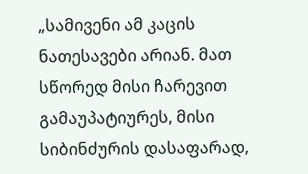„სამივენი ამ კაცის ნათესავები არიან. მათ სწორედ მისი ჩარევით გამაუპატიურეს, მისი სიბინძურის დასაფარად,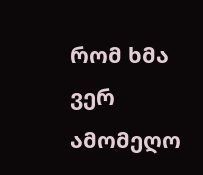რომ ხმა ვერ ამომეღო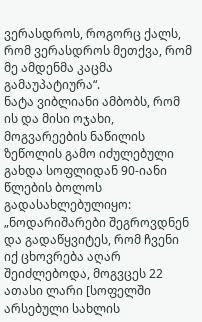ვერასდროს, როგორც ქალს, რომ ვერასდროს მეთქვა, რომ მე ამდენმა კაცმა გამაუპატიურა“.
ნატა ვიბლიანი ამბობს, რომ ის და მისი ოჯახი, მოგვარეების ნაწილის ზეწოლის გამო იძულებული გახდა სოფლიდან 90-იანი წლების ბოლოს გადასახლებულიყო:
„ნოდარიშარები შეგროვდნენ და გადაწყვიტეს, რომ ჩვენი იქ ცხოვრება აღარ შეიძლებოდა, მოგვცეს 22 ათასი ლარი [სოფელში არსებული სახლის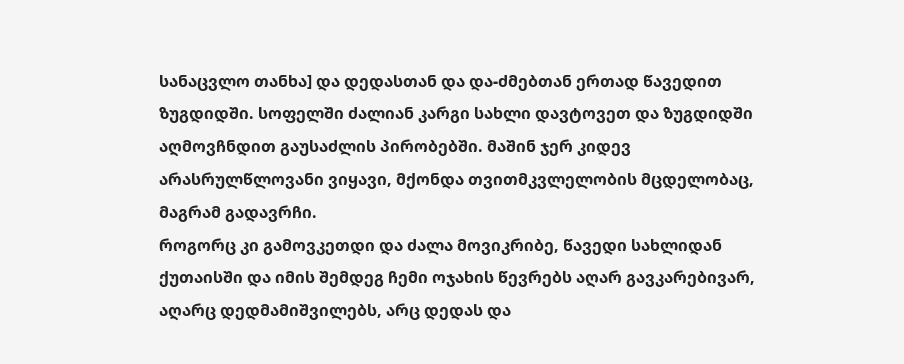სანაცვლო თანხა] და დედასთან და და-ძმებთან ერთად წავედით ზუგდიდში. სოფელში ძალიან კარგი სახლი დავტოვეთ და ზუგდიდში აღმოვჩნდით გაუსაძლის პირობებში. მაშინ ჯერ კიდევ არასრულწლოვანი ვიყავი, მქონდა თვითმკვლელობის მცდელობაც, მაგრამ გადავრჩი.
როგორც კი გამოვკეთდი და ძალა მოვიკრიბე, წავედი სახლიდან ქუთაისში და იმის შემდეგ ჩემი ოჯახის წევრებს აღარ გავკარებივარ, აღარც დედმამიშვილებს, არც დედას და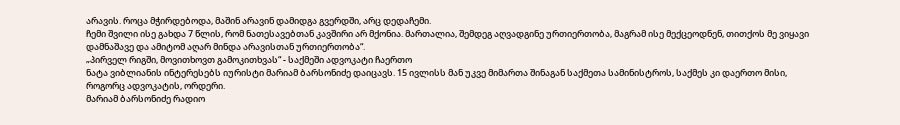არავის. როცა მჭირდებოდა, მაშინ არავინ დამიდგა გვერდში, არც დედაჩემი.
ჩემი შვილი ისე გახდა 7 წლის, რომ ნათესავებთან კავშირი არ მქონია. მართალია, შემდეგ აღვადგინე ურთიერთობა, მაგრამ ისე მექცეოდნენ, თითქოს მე ვიყავი დამნაშავე და ამიტომ აღარ მინდა არავისთან ურთიერთობა“.
„პირველ რიგში, მოვითხოვთ გამოკითხვას“ - საქმეში ადვოკატი ჩაერთო
ნატა ვიბლიანის ინტერესებს იურისტი მარიამ ბარსონიძე დაიცავს. 15 ივლისს მან უკვე მიმართა შინაგან საქმეთა სამინისტროს, საქმეს კი დაერთო მისი, როგორც ადვოკატის, ორდერი.
მარიამ ბარსონიძე რადიო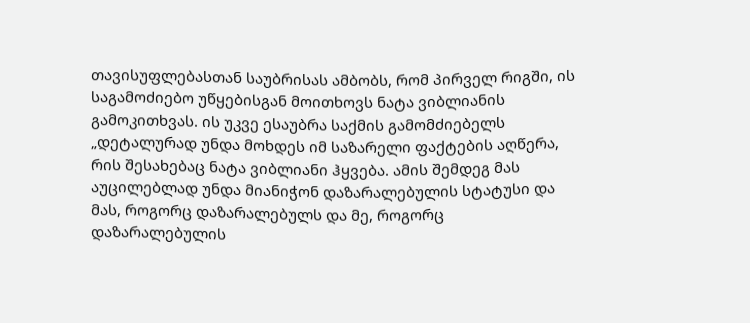თავისუფლებასთან საუბრისას ამბობს, რომ პირველ რიგში, ის საგამოძიებო უწყებისგან მოითხოვს ნატა ვიბლიანის გამოკითხვას. ის უკვე ესაუბრა საქმის გამომძიებელს
„დეტალურად უნდა მოხდეს იმ საზარელი ფაქტების აღწერა, რის შესახებაც ნატა ვიბლიანი ჰყვება. ამის შემდეგ მას აუცილებლად უნდა მიანიჭონ დაზარალებულის სტატუსი და მას, როგორც დაზარალებულს და მე, როგორც დაზარალებულის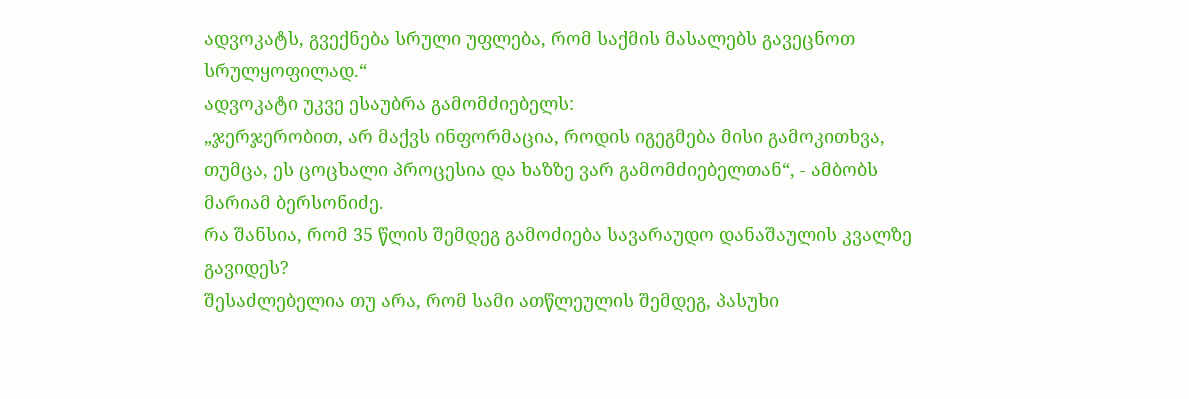ადვოკატს, გვექნება სრული უფლება, რომ საქმის მასალებს გავეცნოთ სრულყოფილად.“
ადვოკატი უკვე ესაუბრა გამომძიებელს:
„ჯერჯერობით, არ მაქვს ინფორმაცია, როდის იგეგმება მისი გამოკითხვა, თუმცა, ეს ცოცხალი პროცესია და ხაზზე ვარ გამომძიებელთან“, - ამბობს მარიამ ბერსონიძე.
რა შანსია, რომ 35 წლის შემდეგ გამოძიება სავარაუდო დანაშაულის კვალზე გავიდეს?
შესაძლებელია თუ არა, რომ სამი ათწლეულის შემდეგ, პასუხი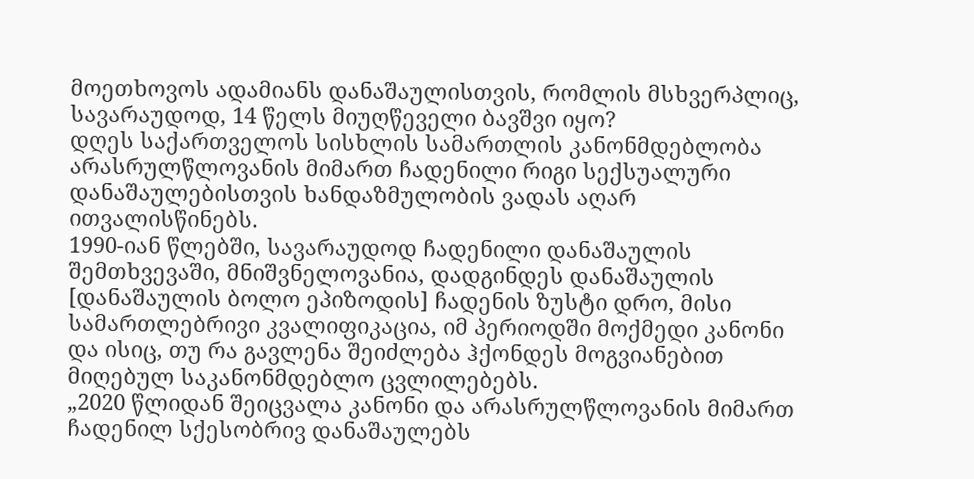მოეთხოვოს ადამიანს დანაშაულისთვის, რომლის მსხვერპლიც, სავარაუდოდ, 14 წელს მიუღწეველი ბავშვი იყო?
დღეს საქართველოს სისხლის სამართლის კანონმდებლობა არასრულწლოვანის მიმართ ჩადენილი რიგი სექსუალური დანაშაულებისთვის ხანდაზმულობის ვადას აღარ ითვალისწინებს.
1990-იან წლებში, სავარაუდოდ ჩადენილი დანაშაულის შემთხვევაში, მნიშვნელოვანია, დადგინდეს დანაშაულის [დანაშაულის ბოლო ეპიზოდის] ჩადენის ზუსტი დრო, მისი სამართლებრივი კვალიფიკაცია, იმ პერიოდში მოქმედი კანონი და ისიც, თუ რა გავლენა შეიძლება ჰქონდეს მოგვიანებით მიღებულ საკანონმდებლო ცვლილებებს.
„2020 წლიდან შეიცვალა კანონი და არასრულწლოვანის მიმართ ჩადენილ სქესობრივ დანაშაულებს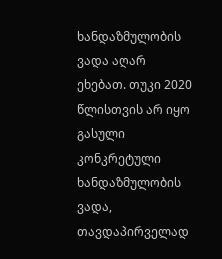ხანდაზმულობის ვადა აღარ ეხებათ. თუკი 2020 წლისთვის არ იყო გასული კონკრეტული ხანდაზმულობის ვადა, თავდაპირველად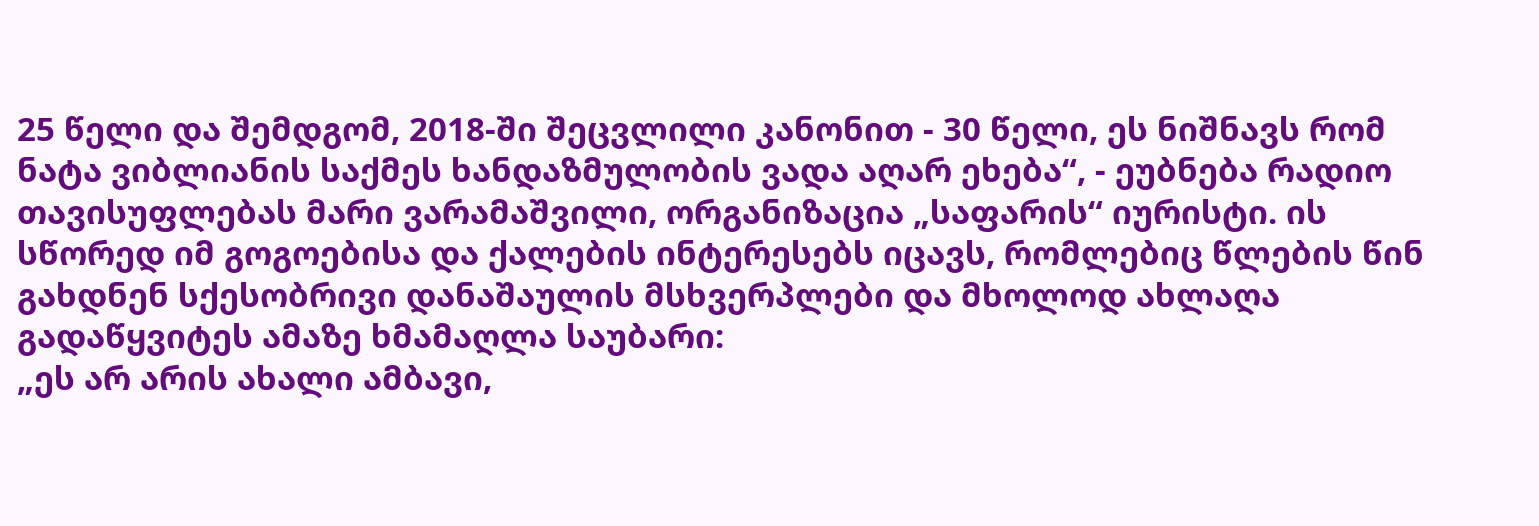25 წელი და შემდგომ, 2018-ში შეცვლილი კანონით - 30 წელი, ეს ნიშნავს რომ ნატა ვიბლიანის საქმეს ხანდაზმულობის ვადა აღარ ეხება“, - ეუბნება რადიო თავისუფლებას მარი ვარამაშვილი, ორგანიზაცია „საფარის“ იურისტი. ის სწორედ იმ გოგოებისა და ქალების ინტერესებს იცავს, რომლებიც წლების წინ გახდნენ სქესობრივი დანაშაულის მსხვერპლები და მხოლოდ ახლაღა გადაწყვიტეს ამაზე ხმამაღლა საუბარი:
„ეს არ არის ახალი ამბავი,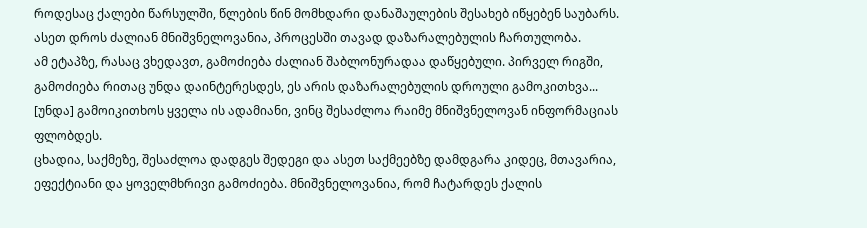როდესაც ქალები წარსულში, წლების წინ მომხდარი დანაშაულების შესახებ იწყებენ საუბარს. ასეთ დროს ძალიან მნიშვნელოვანია, პროცესში თავად დაზარალებულის ჩართულობა.
ამ ეტაპზე, რასაც ვხედავთ, გამოძიება ძალიან შაბლონურადაა დაწყებული. პირველ რიგში, გამოძიება რითაც უნდა დაინტერესდეს, ეს არის დაზარალებულის დროული გამოკითხვა... [უნდა] გამოიკითხოს ყველა ის ადამიანი, ვინც შესაძლოა რაიმე მნიშვნელოვან ინფორმაციას ფლობდეს.
ცხადია, საქმეზე, შესაძლოა დადგეს შედეგი და ასეთ საქმეებზე დამდგარა კიდეც, მთავარია, ეფექტიანი და ყოველმხრივი გამოძიება. მნიშვნელოვანია, რომ ჩატარდეს ქალის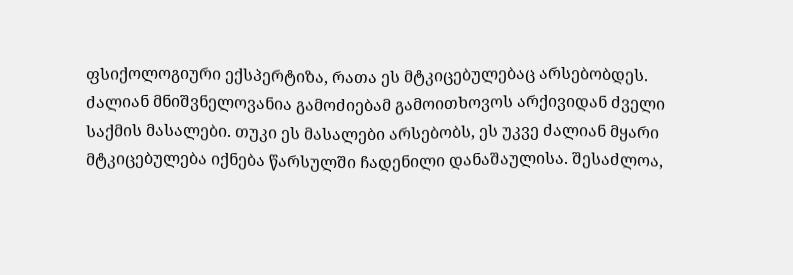ფსიქოლოგიური ექსპერტიზა, რათა ეს მტკიცებულებაც არსებობდეს. ძალიან მნიშვნელოვანია გამოძიებამ გამოითხოვოს არქივიდან ძველი საქმის მასალები. თუკი ეს მასალები არსებობს, ეს უკვე ძალიან მყარი მტკიცებულება იქნება წარსულში ჩადენილი დანაშაულისა. შესაძლოა,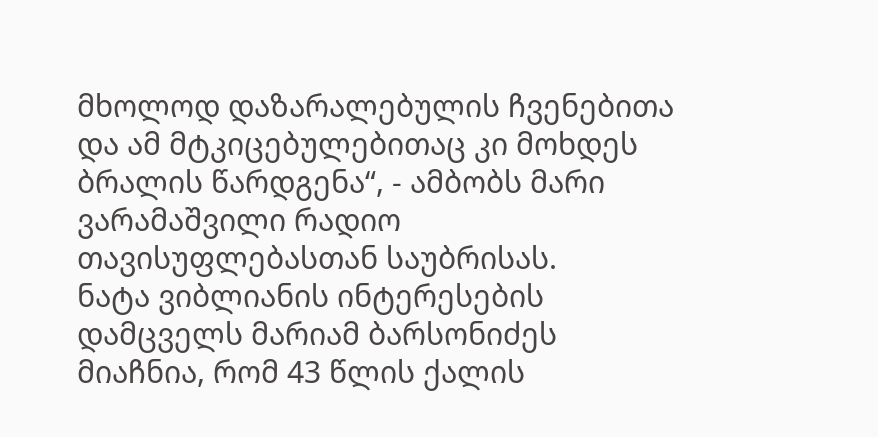მხოლოდ დაზარალებულის ჩვენებითა და ამ მტკიცებულებითაც კი მოხდეს ბრალის წარდგენა“, - ამბობს მარი ვარამაშვილი რადიო თავისუფლებასთან საუბრისას.
ნატა ვიბლიანის ინტერესების დამცველს მარიამ ბარსონიძეს მიაჩნია, რომ 43 წლის ქალის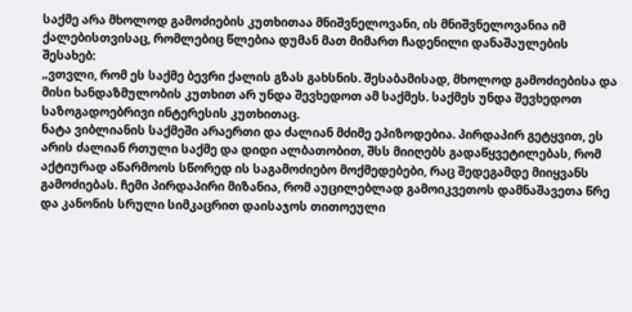საქმე არა მხოლოდ გამოძიების კუთხითაა მნიშვნელოვანი, ის მნიშვნელოვანია იმ ქალებისთვისაც, რომლებიც წლებია დუმან მათ მიმართ ჩადენილი დანაშაულების შესახებ:
„ვთვლი, რომ ეს საქმე ბევრი ქალის გზას გახსნის. შესაბამისად, მხოლოდ გამოძიებისა და მისი ხანდაზმულობის კუთხით არ უნდა შევხედოთ ამ საქმეს. საქმეს უნდა შევხედოთ საზოგადოებრივი ინტერესის კუთხითაც.
ნატა ვიბლიანის საქმეში არაერთი და ძალიან მძიმე ეპიზოდებია. პირდაპირ გეტყვით, ეს არის ძალიან რთული საქმე და დიდი ალბათობით, შსს მიიღებს გადაწყვეტილებას, რომ აქტიურად აწარმოოს სწორედ ის საგამოძიებო მოქმედებები, რაც შედეგამდე მიიყვანს გამოძიებას. ჩემი პირდაპირი მიზანია, რომ აუცილებლად გამოიკვეთოს დამნაშავეთა წრე და კანონის სრული სიმკაცრით დაისაჯოს თითოეული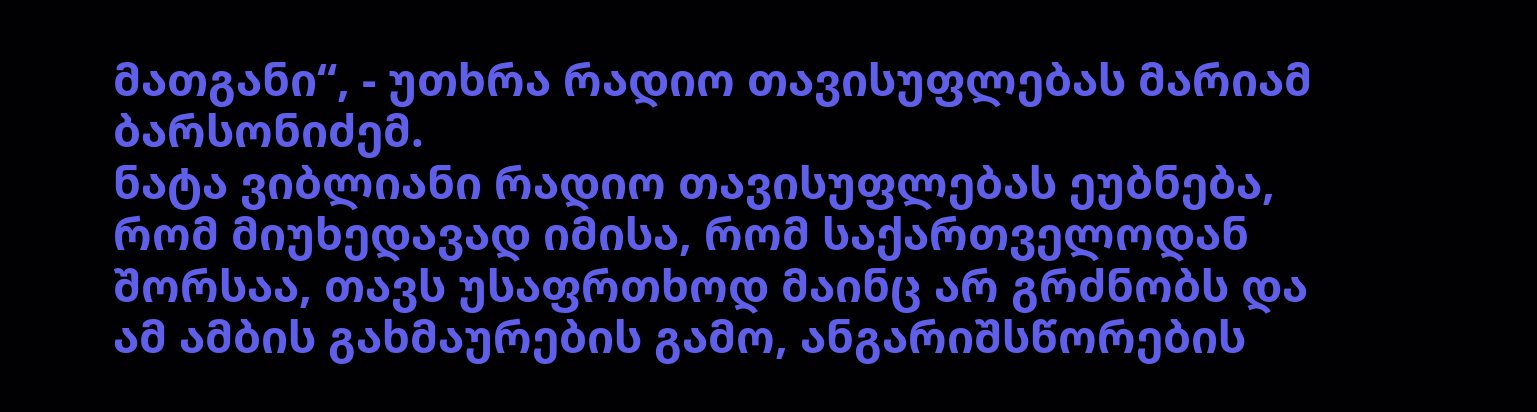მათგანი“, - უთხრა რადიო თავისუფლებას მარიამ ბარსონიძემ.
ნატა ვიბლიანი რადიო თავისუფლებას ეუბნება, რომ მიუხედავად იმისა, რომ საქართველოდან შორსაა, თავს უსაფრთხოდ მაინც არ გრძნობს და ამ ამბის გახმაურების გამო, ანგარიშსწორების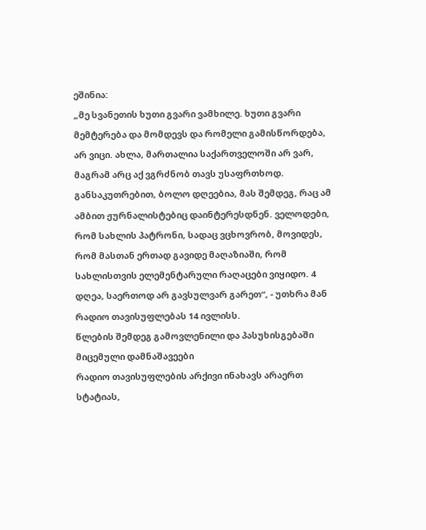ეშინია:
„მე სვანეთის ხუთი გვარი ვამხილე. ხუთი გვარი მემტერება და მომდევს და რომელი გამისწორდება, არ ვიცი. ახლა, მართალია საქართველოში არ ვარ, მაგრამ არც აქ ვგრძნობ თავს უსაფრთხოდ. განსაკუთრებით, ბოლო დღეებია, მას შემდეგ, რაც ამ ამბით ჟურნალისტებიც დაინტერესდნენ. ველოდები, რომ სახლის პატრონი, სადაც ვცხოვრობ, მოვიდეს, რომ მასთან ერთად გავიდე მაღაზიაში, რომ სახლისთვის ელემენტარული რაღაცები ვიყიდო. 4 დღეა, საერთოდ არ გავსულვარ გარეთ“, - უთხრა მან რადიო თავისუფლებას 14 ივლისს.
წლების შემდეგ გამოვლენილი და პასუხისგებაში მიცემული დამნაშავეები
რადიო თავისუფლების არქივი ინახავს არაერთ სტატიას,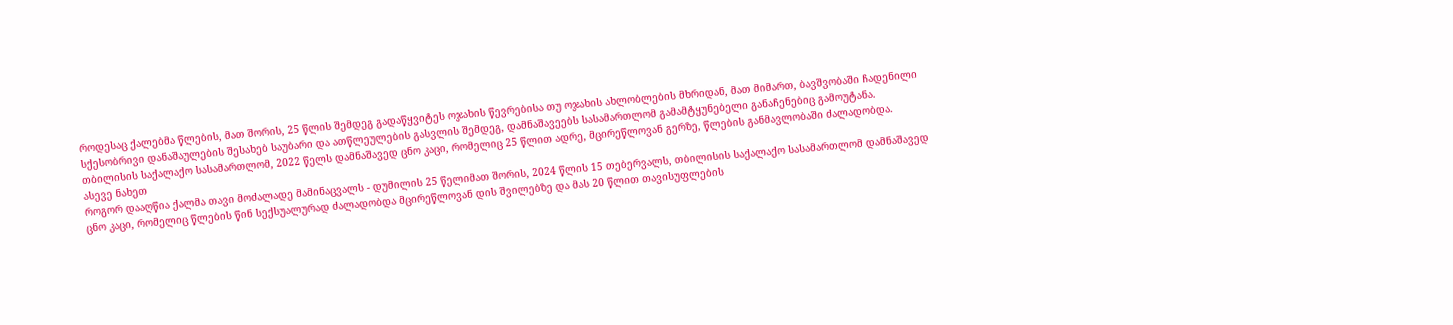როდესაც ქალებმა წლების, მათ შორის, 25 წლის შემდეგ გადაწყვიტეს ოჯახის წევრებისა თუ ოჯახის ახლობლების მხრიდან, მათ მიმართ, ბავშვობაში ჩადენილი სქესობრივი დანაშაულების შესახებ საუბარი და ათწლეულების გასვლის შემდეგ, დამნაშავეებს სასამართლომ გამამტყუნებელი განაჩენებიც გამოუტანა.
თბილისის საქალაქო სასამართლომ, 2022 წელს დამნაშავედ ცნო კაცი, რომელიც 25 წლით ადრე, მცირეწლოვან გერზე, წლების განმავლობაში ძალადობდა.
ასევე ნახეთ
როგორ დააღწია ქალმა თავი მოძალადე მამინაცვალს - დუმილის 25 წელიმათ შორის, 2024 წლის 15 თებერვალს, თბილისის საქალაქო სასამართლომ დამნაშავედ ცნო კაცი, რომელიც წლების წინ სექსუალურად ძალადობდა მცირეწლოვან დის შვილებზე და მას 20 წლით თავისუფლების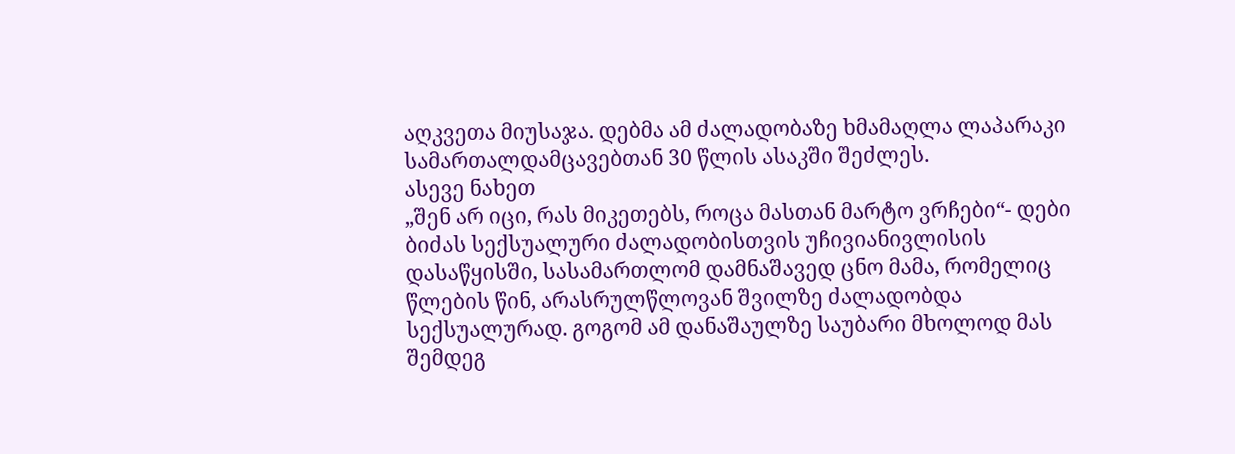აღკვეთა მიუსაჯა. დებმა ამ ძალადობაზე ხმამაღლა ლაპარაკი სამართალდამცავებთან 30 წლის ასაკში შეძლეს.
ასევე ნახეთ
„შენ არ იცი, რას მიკეთებს, როცა მასთან მარტო ვრჩები“- დები ბიძას სექსუალური ძალადობისთვის უჩივიანივლისის დასაწყისში, სასამართლომ დამნაშავედ ცნო მამა, რომელიც წლების წინ, არასრულწლოვან შვილზე ძალადობდა სექსუალურად. გოგომ ამ დანაშაულზე საუბარი მხოლოდ მას შემდეგ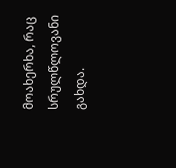მოახერხა, რაც სრულწლოვანი გახდა.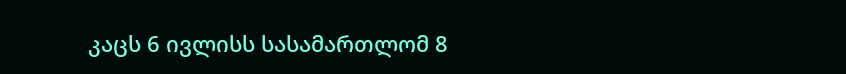კაცს 6 ივლისს სასამართლომ 8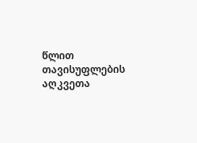წლით თავისუფლების აღკვეთა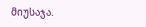მიუსაჯა.